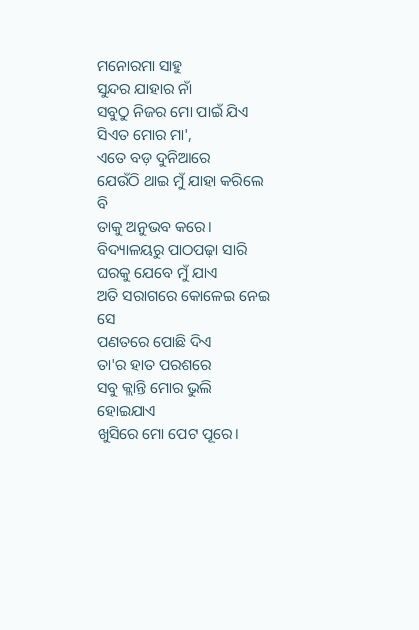ମନୋରମା ସାହୁ
ସୁନ୍ଦର ଯାହାର ନାଁ
ସବୁଠୁ ନିଜର ମୋ ପାଇଁ ଯିଏ
ସିଏତ ମୋର ମା',
ଏତେ ବଡ଼ ଦୁନିଆରେ
ଯେଉଁଠି ଥାଇ ମୁଁ ଯାହା କରିଲେ ବି
ତାକୁ ଅନୁଭବ କରେ।
ବିଦ୍ୟାଳୟରୁ ପାଠପଢ଼ା ସାରି
ଘରକୁ ଯେବେ ମୁଁ ଯାଏ
ଅତି ସରାଗରେ କୋଳେଇ ନେଇ ସେ
ପଣତରେ ପୋଛି ଦିଏ
ତା'ର ହାତ ପରଶରେ
ସବୁ କ୍ଲାନ୍ତି ମୋର ଭୁଲି ହୋଇଯାଏ
ଖୁସିରେ ମୋ ପେଟ ପୂରେ।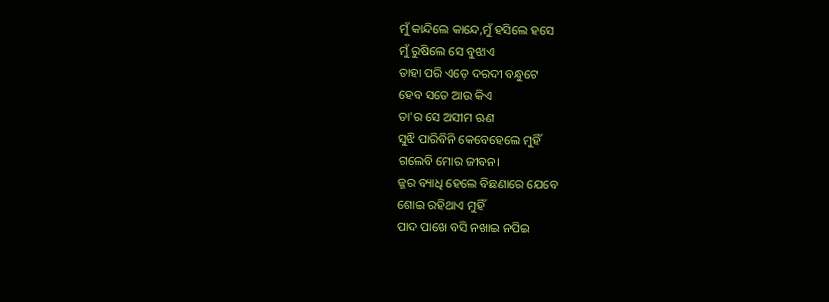ମୁଁ କାନ୍ଦିଲେ କାନ୍ଦେ,ମୁଁ ହସିଲେ ହସେ
ମୁଁ ରୁଷିଲେ ସେ ବୁଝାଏ
ତାହା ପରି ଏଡ଼େ ଦରଦୀ ବନ୍ଧୁଟେ
ହେବ ସତେ ଆଉ କିଏ
ତା'ର ସେ ଅସୀମ ଋଣ
ସୁଝି ପାରିବିନି କେବେହେଲେ ମୁହିଁ
ଗଲେବି ମୋର ଜୀବନ।
ଜ୍ଜର ବ୍ୟାଧି ହେଲେ ବିଛଣାରେ ଯେବେ
ଶୋଇ ରହିଥାଏ ମୁହିଁ
ପାଦ ପାଖେ ବସି ନଖାଇ ନପିଇ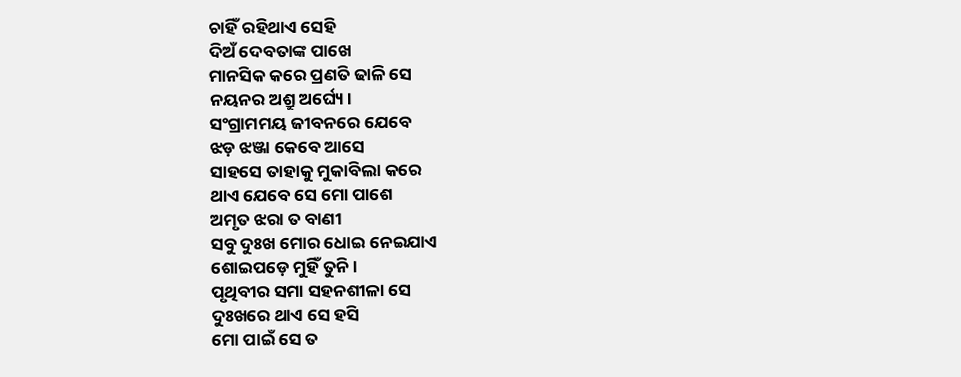ଚାହିଁ ରହିଥାଏ ସେହି
ଦିଅଁ ଦେବତାଙ୍କ ପାଖେ
ମାନସିକ କରେ ପ୍ରଣତି ଢାଳି ସେ
ନୟନର ଅଶ୍ରୁ ଅର୍ଘ୍ୟେ।
ସଂଗ୍ରାମମୟ ଜୀବନରେ ଯେବେ
ଝଡ଼ ଝଞ୍ଜା କେବେ ଆସେ
ସାହସେ ତାହାକୁ ମୁକାବିଲା କରେ
ଥାଏ ଯେବେ ସେ ମୋ ପାଶେ
ଅମୃତ ଝରା ତ ବାଣୀ
ସବୁ ଦୁଃଖ ମୋର ଧୋଇ ନେଇଯାଏ
ଶୋଇପଡ଼େ ମୁହିଁ ତୁନି।
ପୃଥିବୀର ସମା ସହନଶୀଳା ସେ
ଦୁଃଖରେ ଥାଏ ସେ ହସି
ମୋ ପାଇଁ ସେ ତ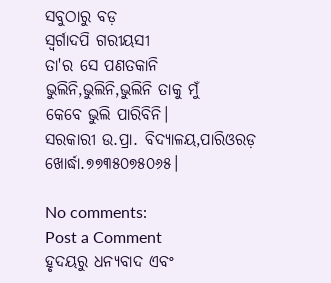ସବୁଠାରୁ ବଡ଼
ସ୍ୱର୍ଗାଦପି ଗରୀୟସୀ
ତା'ର ସେ ପଣତକାନି
ଭୁଲିନି,ଭୁଲିନି,ଭୁଲିନି ତାକୁ ମୁଁ
କେବେ ଭୁଲି ପାରିବିନି।
ସରକାରୀ ଉ.ପ୍ରା. ବିଦ୍ୟାଳୟ,ପାରିଓରଡ଼
ଖୋର୍ଦ୍ଧା.୭୭୩୫୦୭୫୦୬୫।

No comments:
Post a Comment
ହୃଦୟରୁ ଧନ୍ୟବାଦ ଏବଂ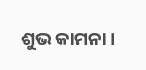ଶୁଭ କାମନା।